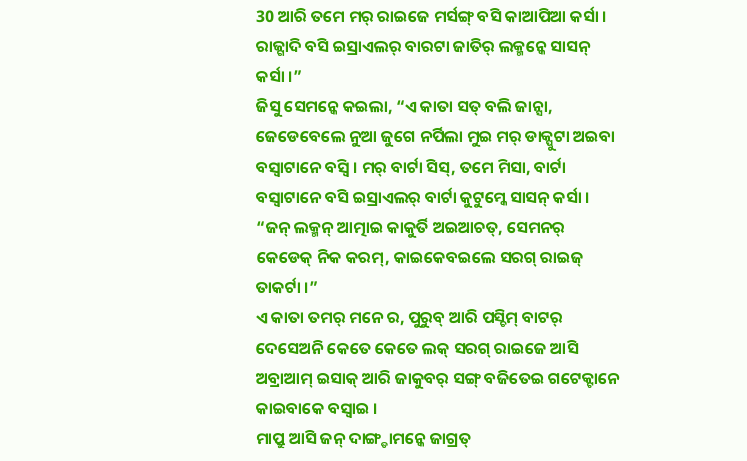30 ଆରି ତମେ ମର୍ ରାଇଜେ ମର୍ସଙ୍ଗ୍ ବସି କାଆପିଆ କର୍ସା । ରାଜ୍ଗାଦି ବସି ଇସ୍ରାଏଲର୍ ବାରଟା ଜାତିର୍ ଲକ୍ମନ୍କେ ସାସନ୍ କର୍ସା ।”
ଜିସୁ ସେମନ୍କେ କଇଲା, “ଏ କାତା ସତ୍ ବଲି ଜାନ୍ସା, ଜେଡେବେଲେ ନୁଆ ଜୁଗେ ନର୍ପିଲା ମୁଇ ମର୍ ଡାକ୍ପୁଟା ଅଇବା ବସ୍ବାଟାନେ ବସ୍ବି । ମର୍ ବାର୍ଟା ସିସ୍, ତମେ ମିସା, ବାର୍ଟା ବସ୍ବାଟାନେ ବସି ଇସ୍ରାଏଲର୍ ବାର୍ଟା କୁଟୁମ୍କେ ସାସନ୍ କର୍ସା ।
“ଜନ୍ ଲକ୍ମନ୍ ଆତ୍ମାଇ କାକୁର୍ତି ଅଇଆଚତ୍, ସେମନର୍ କେଡେକ୍ ନିକ କରମ୍, କାଇକେବଇଲେ ସରଗ୍ ରାଇଜ୍ ତାକର୍ଟା ।”
ଏ କାତା ତମର୍ ମନେ ର, ପୁରୁବ୍ ଆରି ପସ୍ଚିମ୍ ବାଟର୍ ଦେସେଅନି କେତେ କେତେ ଲକ୍ ସରଗ୍ ରାଇଜେ ଆସି ଅବ୍ରାଆମ୍ ଇସାକ୍ ଆରି ଜାକୁବର୍ ସଙ୍ଗ୍ ବଜିତେଇ ଗଟେକ୍ଟାନେ କାଇବାକେ ବସ୍ବାଇ ।
ମାପ୍ରୁ ଆସି ଜନ୍ ଦାଙ୍ଗ୍ଡାମନ୍କେ ଜାଗ୍ରତ୍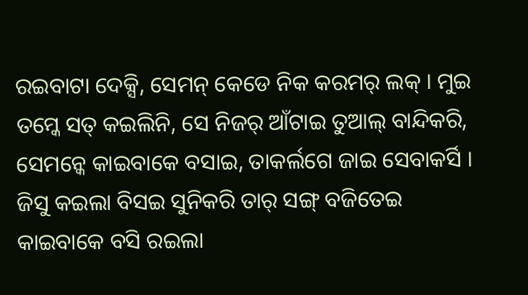ରଇବାଟା ଦେକ୍ସି, ସେମନ୍ କେଡେ ନିକ କରମର୍ ଲକ୍ । ମୁଇ ତମ୍କେ ସତ୍ କଇଲିନି, ସେ ନିଜର୍ ଆଁଟାଇ ତୁଆଲ୍ ବାନ୍ଦିକରି, ସେମନ୍କେ କାଇବାକେ ବସାଇ, ତାକର୍ଲଗେ ଜାଇ ସେବାକର୍ସି ।
ଜିସୁ କଇଲା ବିସଇ ସୁନିକରି ତାର୍ ସଙ୍ଗ୍ ବଜିତେଇ କାଇବାକେ ବସି ରଇଲା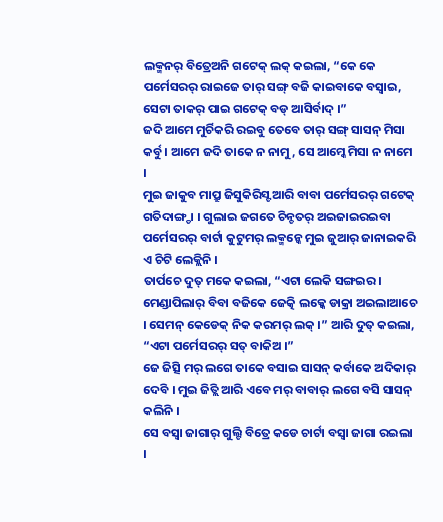ଲକ୍ମନର୍ ବିତ୍ରେଅନି ଗଟେକ୍ ଲକ୍ କଇଲା, “କେ କେ ପର୍ମେସରର୍ ରାଇଜେ ତାର୍ ସଙ୍ଗ୍ ବଜି କାଇବାକେ ବସ୍ବାଇ, ସେଟା ତାକର୍ ପାଇ ଗଟେକ୍ ବଡ୍ ଆସିର୍ବାଦ୍ ।”
ଜଦି ଆମେ ମୁର୍ଚିକରି ରଇବୁ ତେବେ ତାର୍ ସଙ୍ଗ୍ ସାସନ୍ ମିସା କର୍ବୁ । ଆମେ ଜଦି ତାକେ ନ ନାମୁ, ସେ ଆମ୍କେ ମିସା ନ ନାମେ ।
ମୁଇ ଜାକୁବ ମାପ୍ରୁ ଜିସୁକିରିସ୍ଟ ଆରି ବାବା ପର୍ମେସରର୍ ଗଟେକ୍ ଗତିଦାଙ୍ଗ୍ଡା । ଗୁଲାଇ ଜଗତେ ଚିନ୍ଚତର୍ ଅଇଜାଇରଇବା ପର୍ମେସରର୍ ବାର୍ଟା କୁଟୁମର୍ ଲକ୍ମନ୍କେ ମୁଇ ଜୁଆର୍ ଜାନାଇକରି ଏ ଚିଟି ଲେକ୍ଲିନି ।
ତାର୍ପଚେ ଦୁତ୍ ମକେ କଇଲା, “ଏଟା ଲେକି ସଙ୍ଗଇର । ମେଣ୍ଡାପିଲାର୍ ବିବା ବଜିକେ ଜେତ୍କି ଲକ୍କେ ଡାକ୍ରା ଅଇଲାଆଚେ । ସେମନ୍ କେଡେକ୍ ନିକ କରମର୍ ଲକ୍ ।” ଆରି ଦୁତ୍ କଇଲା, “ଏଟା ପର୍ମେସରର୍ ସତ୍ ବାକିଅ ।”
ଜେ ଜିତ୍ସି ମର୍ ଲଗେ ତାକେ ବସାଇ ସାସନ୍ କର୍ବାକେ ଅଦିକାର୍ ଦେବି । ମୁଇ ଜିତ୍ଲି ଆରି ଏବେ ମର୍ ବାବାର୍ ଲଗେ ବସି ସାସନ୍ କଲିନି ।
ସେ ବସ୍ବା ଜାଗାର୍ ଗୁଲ୍ଟି ବିତ୍ରେ କଡେ ଚାର୍ଟା ବସ୍ବା ଜାଗା ରଇଲା ।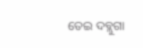ତେଇ ଦବ୍ଲୁଗା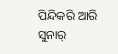ପିନ୍ଦିକରି ଆରି ସୁନାର୍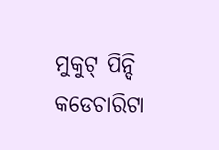ମୁକୁଟ୍ ପିନ୍ଦି କଡେଚାରିଟା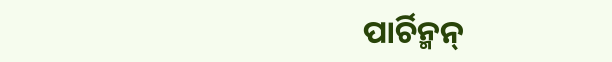ପାର୍ଚିନ୍ମନ୍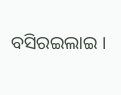ବସିରଇଲାଇ ।